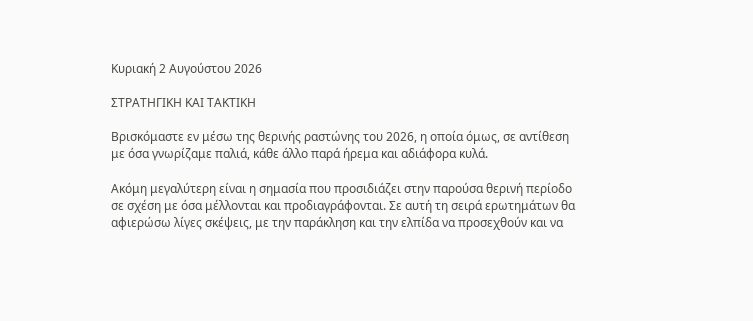Κυριακή 2 Αυγούστου 2026

ΣΤΡΑΤΗΓΙΚΗ ΚΑΙ ΤΑΚΤΙΚΗ

Βρισκόμαστε εν μέσω της θερινής ραστώνης του 2026, η οποία όμως, σε αντίθεση με όσα γνωρίζαμε παλιά, κάθε άλλο παρά ήρεμα και αδιάφορα κυλά.

Ακόμη μεγαλύτερη είναι η σημασία που προσιδιάζει στην παρούσα θερινή περίοδο σε σχέση με όσα μέλλονται και προδιαγράφονται. Σε αυτή τη σειρά ερωτημάτων θα αφιερώσω λίγες σκέψεις, με την παράκληση και την ελπίδα να προσεχθούν και να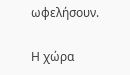ωφελήσουν.

Η χώρα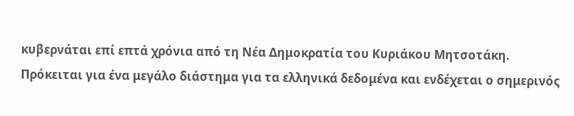κυβερνάται επί επτά χρόνια από τη Νέα Δημοκρατία του Κυριάκου Μητσοτάκη. Πρόκειται για ένα μεγάλο διάστημα για τα ελληνικά δεδομένα και ενδέχεται ο σημερινός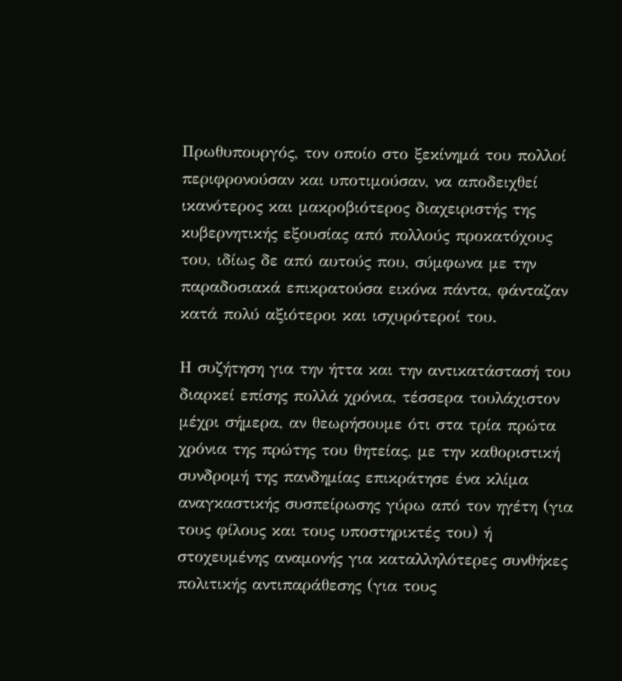Πρωθυπουργός, τον οποίο στο ξεκίνημά του πολλοί περιφρονούσαν και υποτιμούσαν, να αποδειχθεί ικανότερος και μακροβιότερος διαχειριστής της κυβερνητικής εξουσίας από πολλούς προκατόχους του, ιδίως δε από αυτούς που, σύμφωνα με την παραδοσιακά επικρατούσα εικόνα πάντα, φάνταζαν κατά πολύ αξιότεροι και ισχυρότεροί του.

Η συζήτηση για την ήττα και την αντικατάστασή του διαρκεί επίσης πολλά χρόνια, τέσσερα τουλάχιστον μέχρι σήμερα, αν θεωρήσουμε ότι στα τρία πρώτα χρόνια της πρώτης του θητείας, με την καθοριστική συνδρομή της πανδημίας επικράτησε ένα κλίμα αναγκαστικής συσπείρωσης γύρω από τον ηγέτη (για τους φίλους και τους υποστηρικτές του) ή στοχευμένης αναμονής για καταλληλότερες συνθήκες πολιτικής αντιπαράθεσης (για τους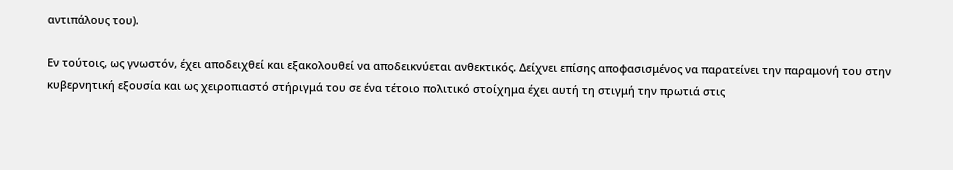αντιπάλους του).

Εν τούτοις, ως γνωστόν, έχει αποδειχθεί και εξακολουθεί να αποδεικνύεται ανθεκτικός. Δείχνει επίσης αποφασισμένος να παρατείνει την παραμονή του στην κυβερνητική εξουσία και ως χειροπιαστό στήριγμά του σε ένα τέτοιο πολιτικό στοίχημα έχει αυτή τη στιγμή την πρωτιά στις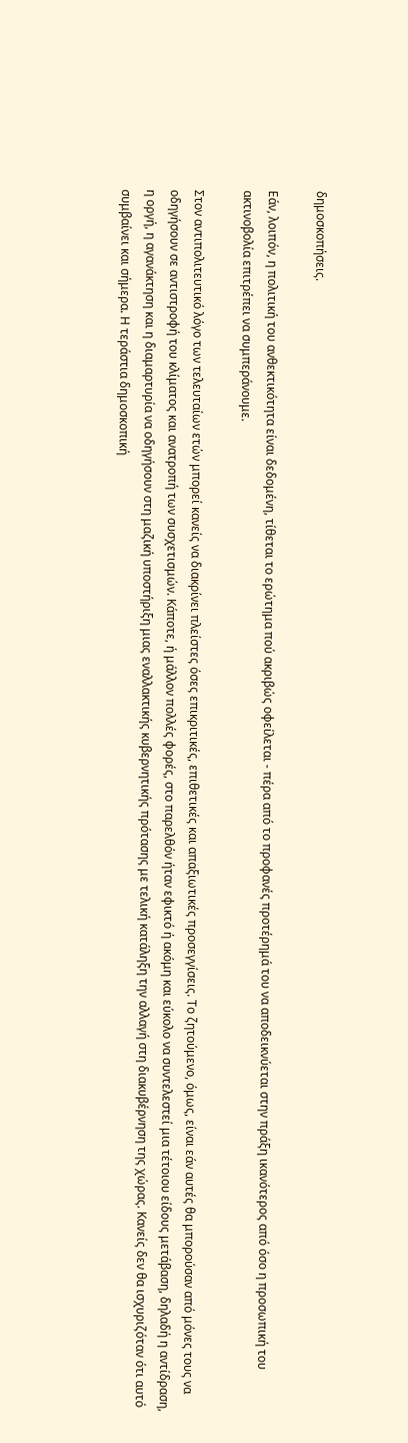δημοσκοπήσεις.

Εάν, λοιπόν, η πολιτική του ανθεκτικότητα είναι δεδομένη, τίθεται το ερώτημα πού ακριβώς οφείλεται - πέρα από το προφανές προτέρημά του να αποδεικνύεται στην πράξη ικανότερος από όσο η προσωπική του ακτινοβολία επιτρέπει να συμπεράνουμε.

Στον αντιπολιτευτικό λόγο των τελευταίων ετών μπορεί κανείς να διακρίνει πλείστες όσες επικριτικές, επιθετικές και απαξιωτικές προσεγγίσεις. Το ζητούμενο, όμως, είναι εάν αυτές θα μπορούσαν από μόνες τους να οδηγήσουν σε αντιστροφή του κλίματος και ανατροπή των συσχετισμών. Κάποτε, ή μάλλον πολλές φορές, στο παρελθόν ήταν εφικτό ή ακόμη και εύκολο να συντελεστεί μια τέτοιου είδους μετάβαση, δηλαδή η αντίδραση, η οργή, η αγανάκτηση και η διαμαρτυρία να οδηγήσουν στη μαζική υποστήριξη μιας εναλλακτικής κυβερνητικής πρότασης με τελική κατάληξη την αλλαγή στη διακυβέρνηση της χώρας. Κανείς δεν θα ισχυριζόταν ότι αυτό συμβαίνει και σήμερα. Η τεράστια δημοσκοπική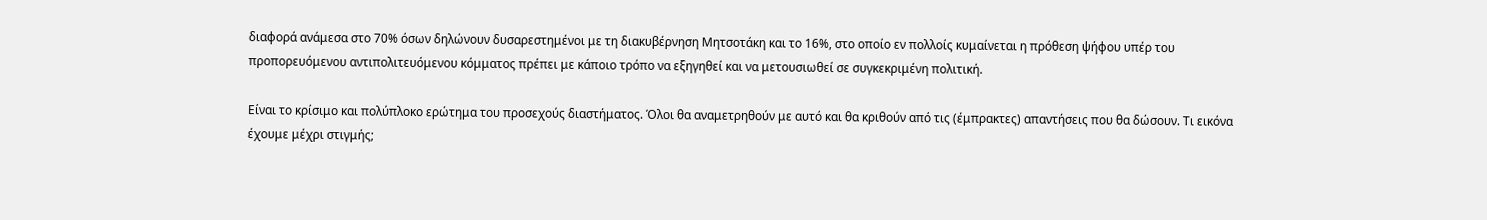διαφορά ανάμεσα στο 70% όσων δηλώνουν δυσαρεστημένοι με τη διακυβέρνηση Μητσοτάκη και το 16%, στο οποίο εν πολλοίς κυμαίνεται η πρόθεση ψήφου υπέρ του προπορευόμενου αντιπολιτευόμενου κόμματος πρέπει με κάποιο τρόπο να εξηγηθεί και να μετουσιωθεί σε συγκεκριμένη πολιτική.

Είναι το κρίσιμο και πολύπλοκο ερώτημα του προσεχούς διαστήματος. Όλοι θα αναμετρηθούν με αυτό και θα κριθούν από τις (έμπρακτες) απαντήσεις που θα δώσουν. Τι εικόνα έχουμε μέχρι στιγμής;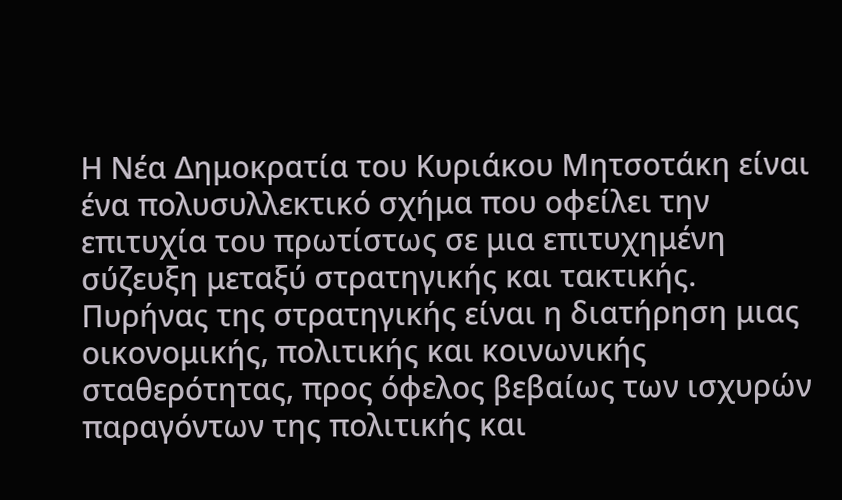Η Νέα Δημοκρατία του Κυριάκου Μητσοτάκη είναι ένα πολυσυλλεκτικό σχήμα που οφείλει την επιτυχία του πρωτίστως σε μια επιτυχημένη σύζευξη μεταξύ στρατηγικής και τακτικής. Πυρήνας της στρατηγικής είναι η διατήρηση μιας οικονομικής, πολιτικής και κοινωνικής σταθερότητας, προς όφελος βεβαίως των ισχυρών παραγόντων της πολιτικής και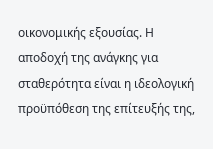οικονομικής εξουσίας. Η αποδοχή της ανάγκης για σταθερότητα είναι η ιδεολογική προϋπόθεση της επίτευξής της,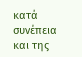κατά συνέπεια και της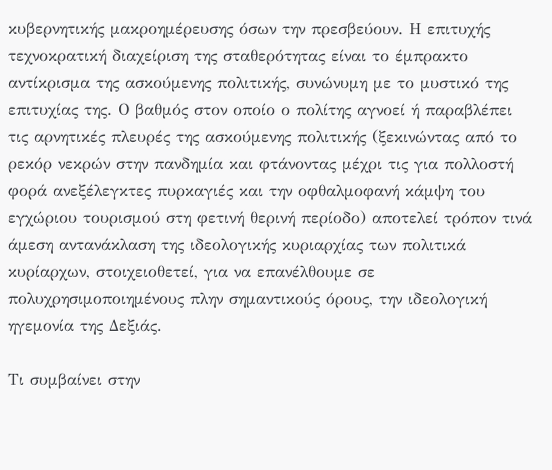κυβερνητικής μακροημέρευσης όσων την πρεσβεύουν. Η επιτυχής τεχνοκρατική διαχείριση της σταθερότητας είναι το έμπρακτο αντίκρισμα της ασκούμενης πολιτικής, συνώνυμη με το μυστικό της επιτυχίας της. Ο βαθμός στον οποίο ο πολίτης αγνοεί ή παραβλέπει τις αρνητικές πλευρές της ασκούμενης πολιτικής (ξεκινώντας από το ρεκόρ νεκρών στην πανδημία και φτάνοντας μέχρι τις για πολλοστή φορά ανεξέλεγκτες πυρκαγιές και την οφθαλμοφανή κάμψη του εγχώριου τουρισμού στη φετινή θερινή περίοδο) αποτελεί τρόπον τινά άμεση αντανάκλαση της ιδεολογικής κυριαρχίας των πολιτικά κυρίαρχων, στοιχειοθετεί, για να επανέλθουμε σε πολυχρησιμοποιημένους πλην σημαντικούς όρους, την ιδεολογική ηγεμονία της Δεξιάς.

Τι συμβαίνει στην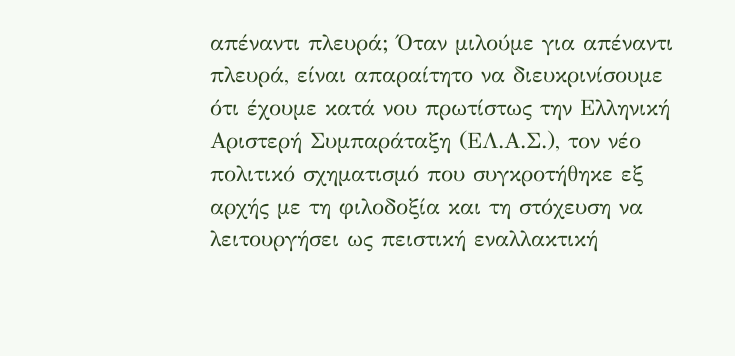απέναντι πλευρά; Όταν μιλούμε για απέναντι πλευρά, είναι απαραίτητο να διευκρινίσουμε ότι έχουμε κατά νου πρωτίστως την Ελληνική Αριστερή Συμπαράταξη (ΕΛ.Α.Σ.), τον νέο πολιτικό σχηματισμό που συγκροτήθηκε εξ αρχής με τη φιλοδοξία και τη στόχευση να λειτουργήσει ως πειστική εναλλακτική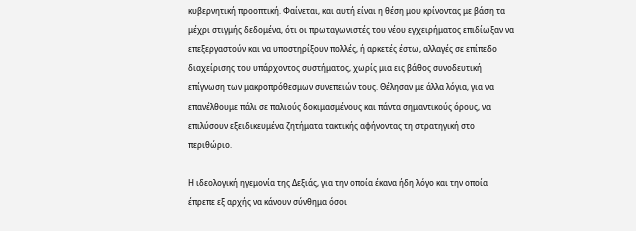κυβερνητική προοπτική. Φαίνεται, και αυτή είναι η θέση μου κρίνοντας με βάση τα μέχρι στιγμής δεδομένα, ότι οι πρωταγωνιστές του νέου εγχειρήματος επιδίωξαν να επεξεργαστούν και να υποστηρίξουν πολλές, ή αρκετές έστω, αλλαγές σε επίπεδο διαχείρισης του υπάρχοντος συστήματος, χωρίς μια εις βάθος συνοδευτική επίγνωση των μακροπρόθεσμων συνεπειών τους. Θέλησαν με άλλα λόγια, για να επανέλθουμε πάλι σε παλιούς δοκιμασμένους και πάντα σημαντικούς όρους, να επιλύσουν εξειδικευμένα ζητήματα τακτικής αφήνοντας τη στρατηγική στο περιθώριο.

Η ιδεολογική ηγεμονία της Δεξιάς, για την οποία έκανα ήδη λόγο και την οποία έπρεπε εξ αρχής να κάνουν σύνθημα όσοι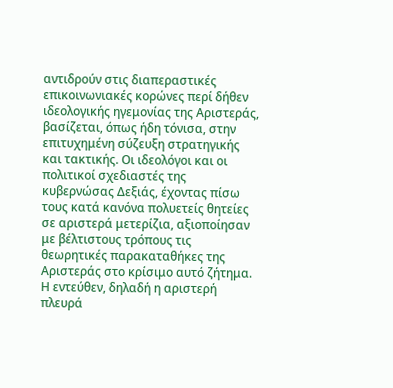αντιδρούν στις διαπεραστικές επικοινωνιακές κορώνες περί δήθεν ιδεολογικής ηγεμονίας της Αριστεράς, βασίζεται, όπως ήδη τόνισα, στην επιτυχημένη σύζευξη στρατηγικής και τακτικής. Οι ιδεολόγοι και οι πολιτικοί σχεδιαστές της κυβερνώσας Δεξιάς, έχοντας πίσω τους κατά κανόνα πολυετείς θητείες σε αριστερά μετερίζια, αξιοποίησαν με βέλτιστους τρόπους τις θεωρητικές παρακαταθήκες της Αριστεράς στο κρίσιμο αυτό ζήτημα. Η εντεύθεν, δηλαδή η αριστερή πλευρά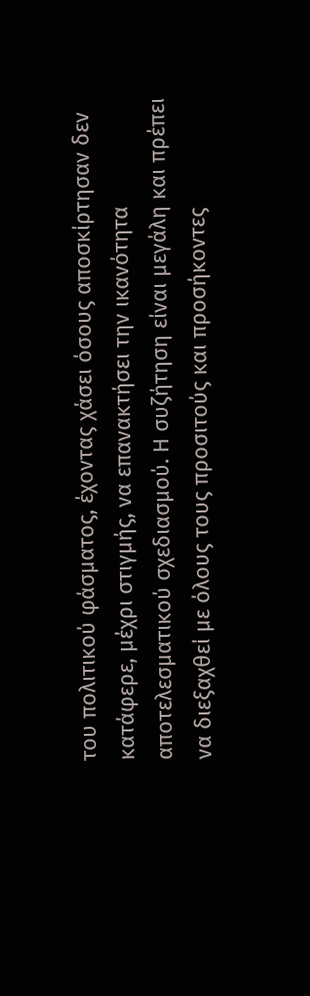του πολιτικού φάσματος, έχοντας χάσει όσους αποσκίρτησαν δεν κατάφερε, μέχρι στιγμής, να επανακτήσει την ικανότητα αποτελεσματικού σχεδιασμού. Η συζήτηση είναι μεγάλη και πρέπει να διεξαχθεί με όλους τους προσιτούς και προσήκοντες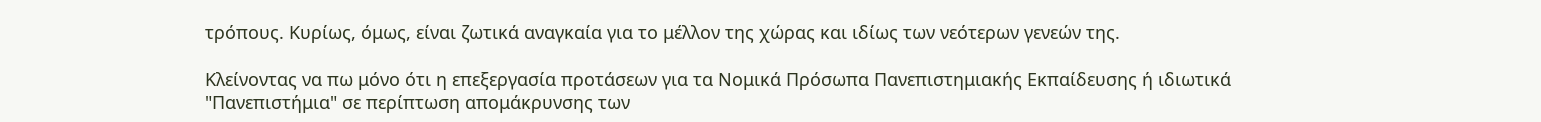τρόπους. Κυρίως, όμως, είναι ζωτικά αναγκαία για το μέλλον της χώρας και ιδίως των νεότερων γενεών της.

Κλείνοντας να πω μόνο ότι η επεξεργασία προτάσεων για τα Νομικά Πρόσωπα Πανεπιστημιακής Εκπαίδευσης ή ιδιωτικά "Πανεπιστήμια" σε περίπτωση απομάκρυνσης των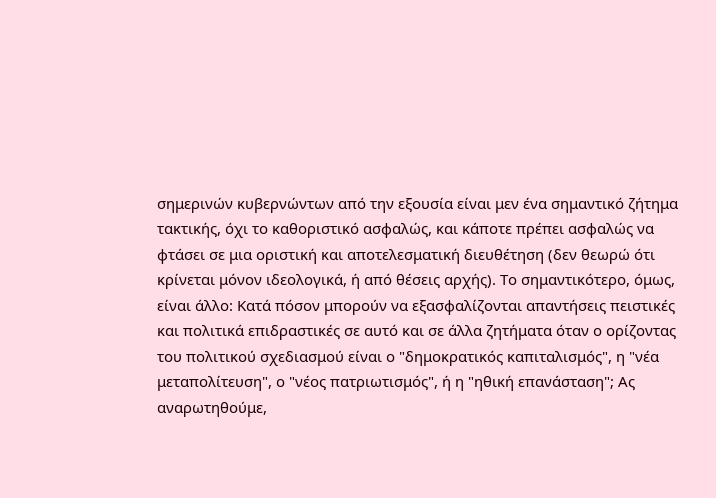σημερινών κυβερνώντων από την εξουσία είναι μεν ένα σημαντικό ζήτημα τακτικής, όχι το καθοριστικό ασφαλώς, και κάποτε πρέπει ασφαλώς να φτάσει σε μια οριστική και αποτελεσματική διευθέτηση (δεν θεωρώ ότι κρίνεται μόνον ιδεολογικά, ή από θέσεις αρχής). Το σημαντικότερο, όμως, είναι άλλο: Κατά πόσον μπορούν να εξασφαλίζονται απαντήσεις πειστικές και πολιτικά επιδραστικές σε αυτό και σε άλλα ζητήματα όταν ο ορίζοντας του πολιτικού σχεδιασμού είναι ο "δημοκρατικός καπιταλισμός", η "νέα μεταπολίτευση", ο "νέος πατριωτισμός", ή η "ηθική επανάσταση"; Ας αναρωτηθούμε,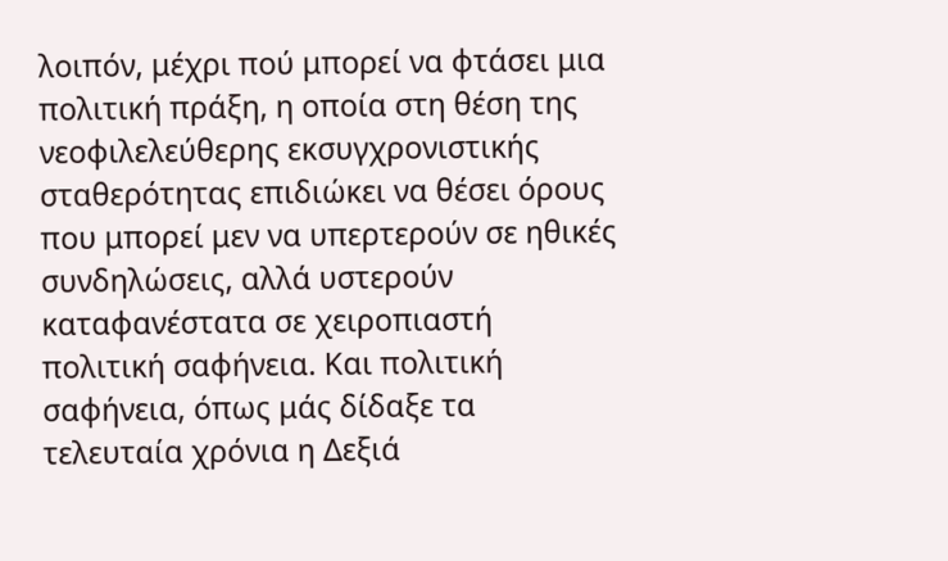λοιπόν, μέχρι πού μπορεί να φτάσει μια πολιτική πράξη, η οποία στη θέση της νεοφιλελεύθερης εκσυγχρονιστικής σταθερότητας επιδιώκει να θέσει όρους που μπορεί μεν να υπερτερούν σε ηθικές συνδηλώσεις, αλλά υστερούν καταφανέστατα σε χειροπιαστή πολιτική σαφήνεια. Και πολιτική σαφήνεια, όπως μάς δίδαξε τα τελευταία χρόνια η Δεξιά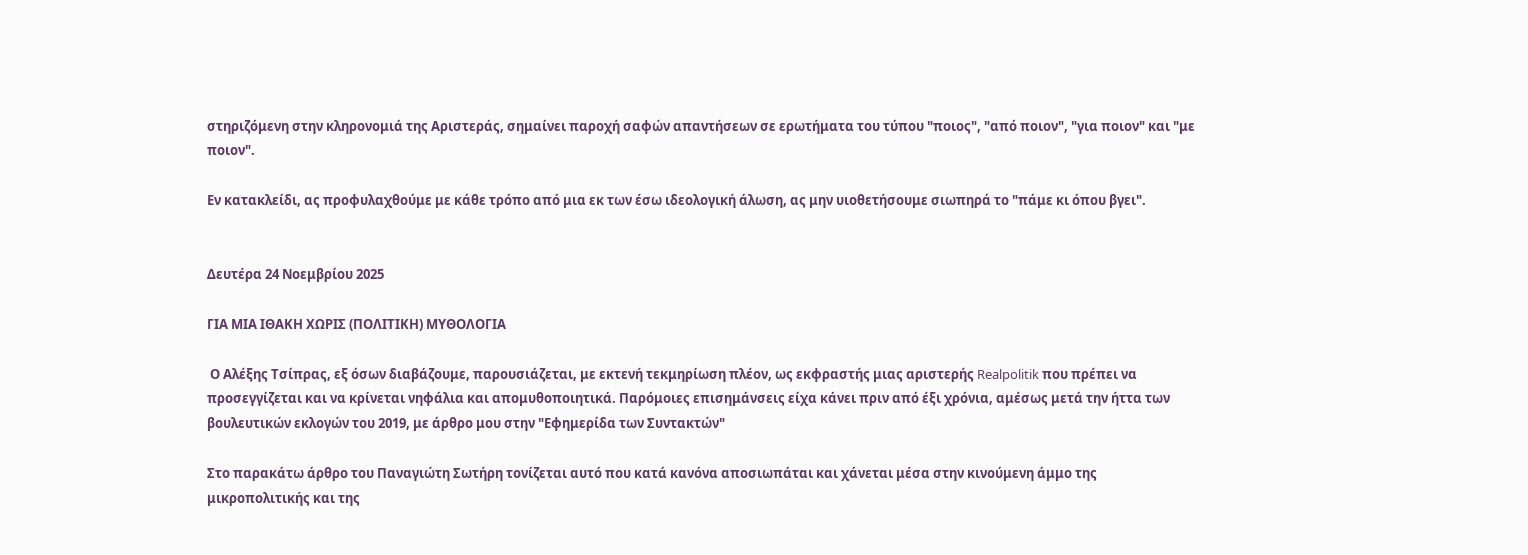στηριζόμενη στην κληρονομιά της Αριστεράς, σημαίνει παροχή σαφών απαντήσεων σε ερωτήματα του τύπου "ποιος", "από ποιον", "για ποιον" και "με ποιον".

Εν κατακλείδι, ας προφυλαχθούμε με κάθε τρόπο από μια εκ των έσω ιδεολογική άλωση, ας μην υιοθετήσουμε σιωπηρά το "πάμε κι όπου βγει".


Δευτέρα 24 Νοεμβρίου 2025

ΓΙΑ ΜΙΑ ΙΘΑΚΗ ΧΩΡΙΣ (ΠΟΛΙΤΙΚΗ) ΜΥΘΟΛΟΓΙΑ

 Ο Αλέξης Τσίπρας, εξ όσων διαβάζουμε, παρουσιάζεται, με εκτενή τεκμηρίωση πλέον, ως εκφραστής μιας αριστερής Realpolitik που πρέπει να προσεγγίζεται και να κρίνεται νηφάλια και απομυθοποιητικά. Παρόμοιες επισημάνσεις είχα κάνει πριν από έξι χρόνια, αμέσως μετά την ήττα των βουλευτικών εκλογών του 2019, με άρθρο μου στην "Εφημερίδα των Συντακτών"

Στο παρακάτω άρθρο του Παναγιώτη Σωτήρη τονίζεται αυτό που κατά κανόνα αποσιωπάται και χάνεται μέσα στην κινούμενη άμμο της μικροπολιτικής και της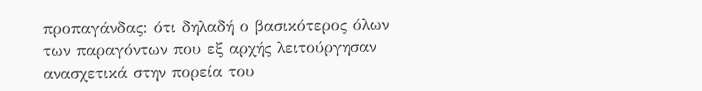προπαγάνδας: ότι δηλαδή ο βασικότερος όλων των παραγόντων που εξ αρχής λειτούργησαν ανασχετικά στην πορεία του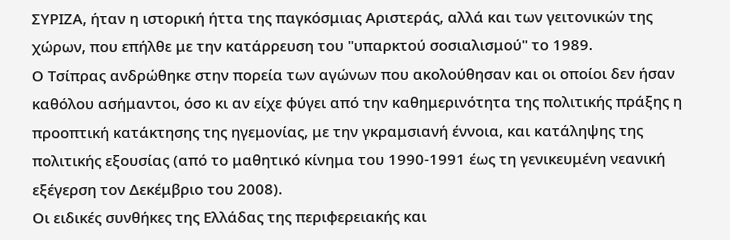ΣΥΡΙΖΑ, ήταν η ιστορική ήττα της παγκόσμιας Αριστεράς, αλλά και των γειτονικών της χώρων, που επήλθε με την κατάρρευση του "υπαρκτού σοσιαλισμού" το 1989.
Ο Τσίπρας ανδρώθηκε στην πορεία των αγώνων που ακολούθησαν και οι οποίοι δεν ήσαν καθόλου ασήμαντοι, όσο κι αν είχε φύγει από την καθημερινότητα της πολιτικής πράξης η προοπτική κατάκτησης της ηγεμονίας, με την γκραμσιανή έννοια, και κατάληψης της πολιτικής εξουσίας (από το μαθητικό κίνημα του 1990-1991 έως τη γενικευμένη νεανική εξέγερση τον Δεκέμβριο του 2008).
Οι ειδικές συνθήκες της Ελλάδας της περιφερειακής και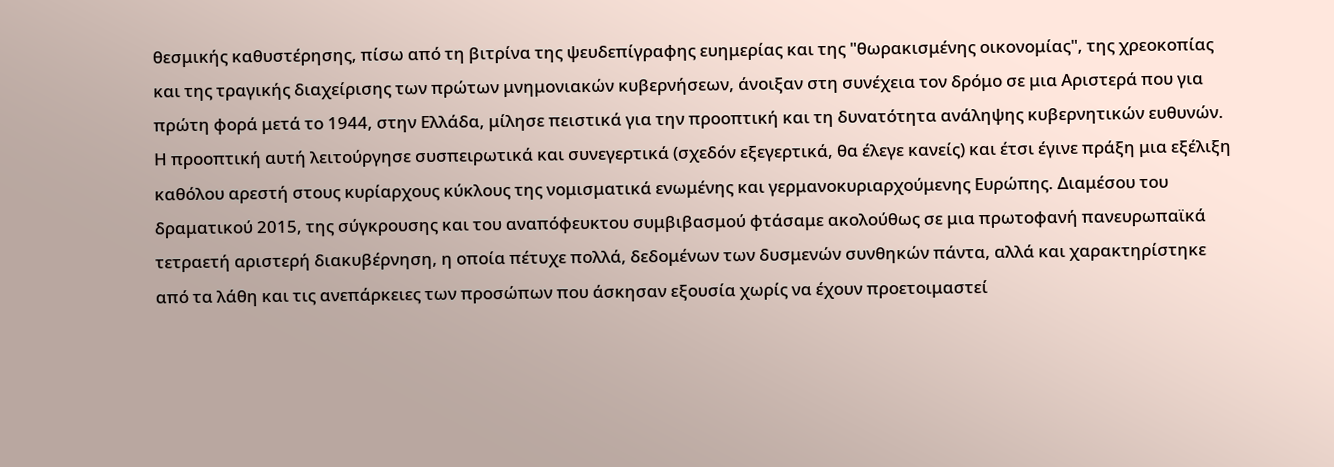θεσμικής καθυστέρησης, πίσω από τη βιτρίνα της ψευδεπίγραφης ευημερίας και της "θωρακισμένης οικονομίας", της χρεοκοπίας και της τραγικής διαχείρισης των πρώτων μνημονιακών κυβερνήσεων, άνοιξαν στη συνέχεια τον δρόμο σε μια Αριστερά που για πρώτη φορά μετά το 1944, στην Ελλάδα, μίλησε πειστικά για την προοπτική και τη δυνατότητα ανάληψης κυβερνητικών ευθυνών. Η προοπτική αυτή λειτούργησε συσπειρωτικά και συνεγερτικά (σχεδόν εξεγερτικά, θα έλεγε κανείς) και έτσι έγινε πράξη μια εξέλιξη καθόλου αρεστή στους κυρίαρχους κύκλους της νομισματικά ενωμένης και γερμανοκυριαρχούμενης Ευρώπης. Διαμέσου του δραματικού 2015, της σύγκρουσης και του αναπόφευκτου συμβιβασμού φτάσαμε ακολούθως σε μια πρωτοφανή πανευρωπαϊκά τετραετή αριστερή διακυβέρνηση, η οποία πέτυχε πολλά, δεδομένων των δυσμενών συνθηκών πάντα, αλλά και χαρακτηρίστηκε από τα λάθη και τις ανεπάρκειες των προσώπων που άσκησαν εξουσία χωρίς να έχουν προετοιμαστεί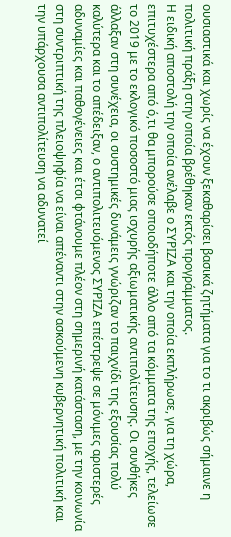ουσιαστικά και χωρίς να έχουν ξεκαθαρίσει βασικά ζητήματα για το τι ακριβώς σήμαινε η πολιτική πράξη στην οποία βρέθηκαν εκτός προγράμματος.
Η ειδική αποστολή την οποία ανέλαβε ο ΣΥΡΙΖΑ και την οποία εκπλήρωσε, για τη χώρα, επιτυχέστερα από ό,τι θα μπορούσε οποιοδήποτε άλλο από τα κόμματα της εποχής, τελείωσε το 2019 με το εκλογικό ποσοστό μιας ισχυρής αξιωματικής αντιπολίτευσης. Οι συνθήκες άλλαξαν στη συνέχεια, οι συστημικές δυνάμεις γνώριζαν το παιχνίδι της εξουσίας πολύ καλύτερα και το απέδειξαν, ο αντιπολιτευόμενος ΣΥΡΙΖΑ επέστρεψε σε μόνιμες αριστερές αδυναμίες και παθογένειες και έτσι φτάνουμε πλέον στη σημερινή κατάσταση, με την κοινωνία στη συντριπτική της πλειοψηφία να είναι απέναντι στην ασκούμενη κυβερνητική πολιτική και την υπάρχουσα αντιπολίτευση να αδυνατεί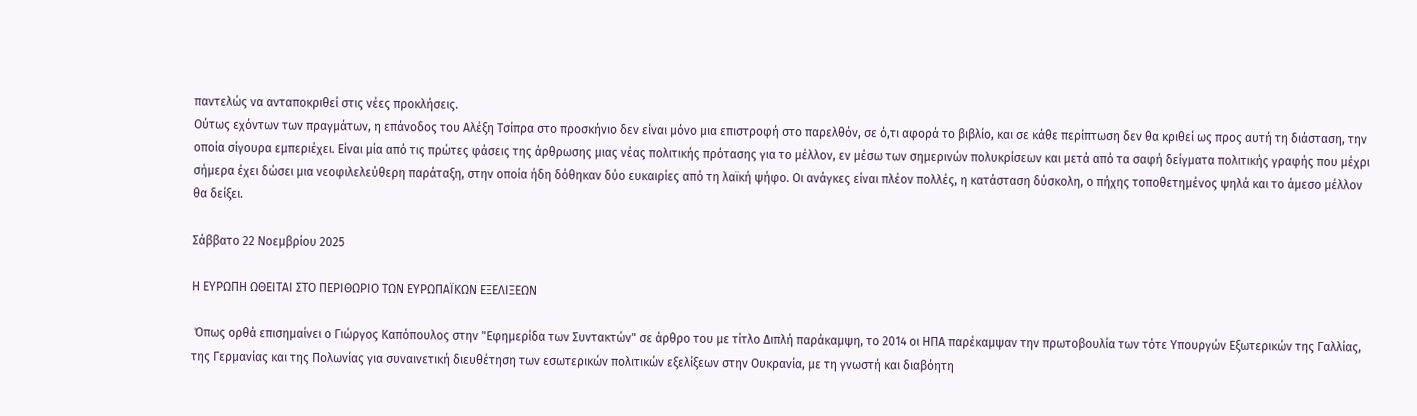παντελώς να ανταποκριθεί στις νέες προκλήσεις.
Ούτως εχόντων των πραγμάτων, η επάνοδος του Αλέξη Τσίπρα στο προσκήνιο δεν είναι μόνο μια επιστροφή στο παρελθόν, σε ό,τι αφορά το βιβλίο, και σε κάθε περίπτωση δεν θα κριθεί ως προς αυτή τη διάσταση, την οποία σίγουρα εμπεριέχει. Είναι μία από τις πρώτες φάσεις της άρθρωσης μιας νέας πολιτικής πρότασης για το μέλλον, εν μέσω των σημερινών πολυκρίσεων και μετά από τα σαφή δείγματα πολιτικής γραφής που μέχρι σήμερα έχει δώσει μια νεοφιλελεύθερη παράταξη, στην οποία ήδη δόθηκαν δύο ευκαιρίες από τη λαϊκή ψήφο. Οι ανάγκες είναι πλέον πολλές, η κατάσταση δύσκολη, ο πήχης τοποθετημένος ψηλά και το άμεσο μέλλον θα δείξει.

Σάββατο 22 Νοεμβρίου 2025

Η ΕΥΡΩΠΗ ΩΘΕΙΤΑΙ ΣΤΟ ΠΕΡΙΘΩΡΙΟ ΤΩΝ ΕΥΡΩΠΑΪΚΩΝ ΕΞΕΛΙΞΕΩΝ

 Όπως ορθά επισημαίνει ο Γιώργος Καπόπουλος στην "Εφημερίδα των Συντακτών" σε άρθρο του με τίτλο Διπλή παράκαμψη, το 2014 οι ΗΠΑ παρέκαμψαν την πρωτοβουλία των τότε Υπουργών Εξωτερικών της Γαλλίας, της Γερμανίας και της Πολωνίας για συναινετική διευθέτηση των εσωτερικών πολιτικών εξελίξεων στην Ουκρανία, με τη γνωστή και διαβόητη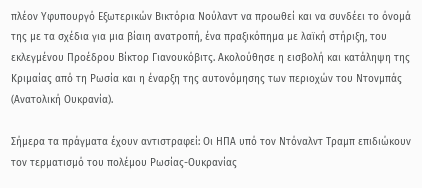πλέον Υφυπουργό Εξωτερικών Βικτόρια Νούλαντ να προωθεί και να συνδέει το όνομά της με τα σχέδια για μια βίαιη ανατροπή, ένα πραξικόπημα με λαϊκή στήριξη, του εκλεγμένου Προέδρου Βίκτορ Γιανουκόβιτς. Ακολούθησε η εισβολή και κατάληψη της Κριμαίας από τη Ρωσία και η έναρξη της αυτονόμησης των περιοχών του Ντονμπάς (Ανατολική Ουκρανία).

Σήμερα τα πράγματα έχουν αντιστραφεί: Οι ΗΠΑ υπό τον Ντόναλντ Τραμπ επιδιώκουν τον τερματισμό του πολέμου Ρωσίας-Ουκρανίας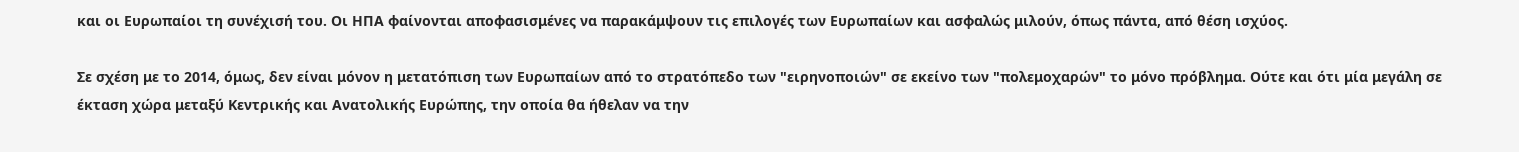και οι Ευρωπαίοι τη συνέχισή του. Οι ΗΠΑ φαίνονται αποφασισμένες να παρακάμψουν τις επιλογές των Ευρωπαίων και ασφαλώς μιλούν, όπως πάντα, από θέση ισχύος.

Σε σχέση με το 2014, όμως, δεν είναι μόνον η μετατόπιση των Ευρωπαίων από το στρατόπεδο των "ειρηνοποιών" σε εκείνο των "πολεμοχαρών" το μόνο πρόβλημα. Ούτε και ότι μία μεγάλη σε έκταση χώρα μεταξύ Κεντρικής και Ανατολικής Ευρώπης, την οποία θα ήθελαν να την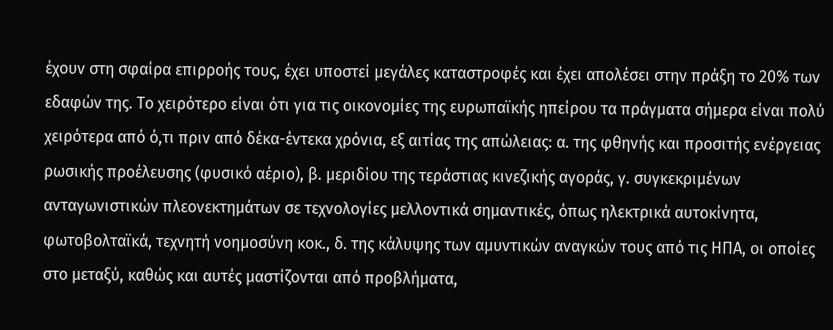έχουν στη σφαίρα επιρροής τους, έχει υποστεί μεγάλες καταστροφές και έχει απολέσει στην πράξη το 20% των εδαφών της. Το χειρότερο είναι ότι για τις οικονομίες της ευρωπαϊκής ηπείρου τα πράγματα σήμερα είναι πολύ χειρότερα από ό,τι πριν από δέκα-έντεκα χρόνια, εξ αιτίας της απώλειας: α. της φθηνής και προσιτής ενέργειας ρωσικής προέλευσης (φυσικό αέριο), β. μεριδίου της τεράστιας κινεζικής αγοράς, γ. συγκεκριμένων ανταγωνιστικών πλεονεκτημάτων σε τεχνολογίες μελλοντικά σημαντικές, όπως ηλεκτρικά αυτοκίνητα, φωτοβολταϊκά, τεχνητή νοημοσύνη κοκ., δ. της κάλυψης των αμυντικών αναγκών τους από τις ΗΠΑ, οι οποίες στο μεταξύ, καθώς και αυτές μαστίζονται από προβλήματα,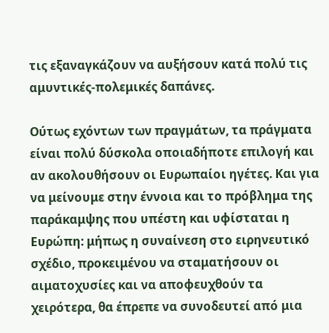τις εξαναγκάζουν να αυξήσουν κατά πολύ τις αμυντικές-πολεμικές δαπάνες.

Ούτως εχόντων των πραγμάτων, τα πράγματα είναι πολύ δύσκολα οποιαδήποτε επιλογή και αν ακολουθήσουν οι Ευρωπαίοι ηγέτες. Και για να μείνουμε στην έννοια και το πρόβλημα της παράκαμψης που υπέστη και υφίσταται η Ευρώπη: μήπως η συναίνεση στο ειρηνευτικό σχέδιο, προκειμένου να σταματήσουν οι αιματοχυσίες και να αποφευχθούν τα χειρότερα, θα έπρεπε να συνοδευτεί από μια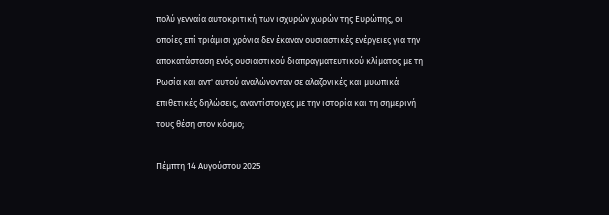πολύ γενναία αυτοκριτική των ισχυρών χωρών της Ευρώπης, οι οποίες επί τριάμισι χρόνια δεν έκαναν ουσιαστικές ενέργειες για την αποκατάσταση ενός ουσιαστικού διαπραγματευτικού κλίματος με τη Ρωσία και αντ' αυτού αναλώνονταν σε αλαζονικές και μυωπικά επιθετικές δηλώσεις, αναντίστοιχες με την ιστορία και τη σημερινή τους θέση στον κόσμο;

Πέμπτη 14 Αυγούστου 2025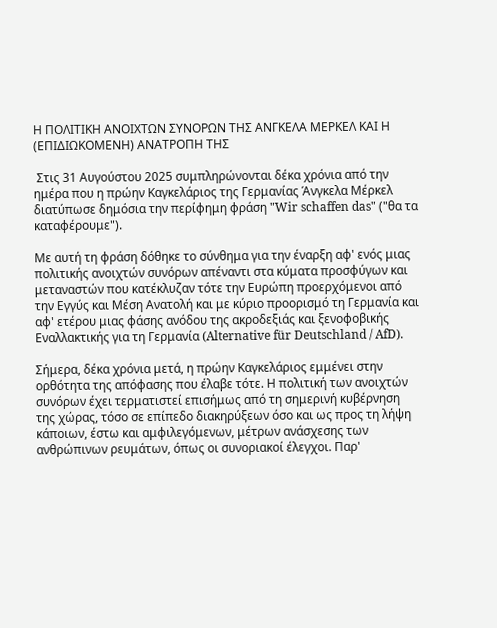Η ΠΟΛΙΤΙΚΗ ΑΝΟΙΧΤΩΝ ΣΥΝΟΡΩΝ ΤΗΣ ΑΝΓΚΕΛΑ ΜΕΡΚΕΛ ΚΑΙ Η (ΕΠΙΔΙΩΚΟΜΕΝΗ) ΑΝΑΤΡΟΠΗ ΤΗΣ

 Στις 31 Αυγούστου 2025 συμπληρώνονται δέκα χρόνια από την ημέρα που η πρώην Καγκελάριος της Γερμανίας Άνγκελα Μέρκελ διατύπωσε δημόσια την περίφημη φράση "Wir schaffen das" ("θα τα καταφέρουμε").

Με αυτή τη φράση δόθηκε το σύνθημα για την έναρξη αφ' ενός μιας πολιτικής ανοιχτών συνόρων απέναντι στα κύματα προσφύγων και μεταναστών που κατέκλυζαν τότε την Ευρώπη προερχόμενοι από την Εγγύς και Μέση Ανατολή και με κύριο προορισμό τη Γερμανία και αφ' ετέρου μιας φάσης ανόδου της ακροδεξιάς και ξενοφοβικής Εναλλακτικής για τη Γερμανία (Alternative für Deutschland / AfD).

Σήμερα, δέκα χρόνια μετά, η πρώην Καγκελάριος εμμένει στην ορθότητα της απόφασης που έλαβε τότε. Η πολιτική των ανοιχτών συνόρων έχει τερματιστεί επισήμως από τη σημερινή κυβέρνηση της χώρας, τόσο σε επίπεδο διακηρύξεων όσο και ως προς τη λήψη κάποιων, έστω και αμφιλεγόμενων, μέτρων ανάσχεσης των ανθρώπινων ρευμάτων, όπως οι συνοριακοί έλεγχοι. Παρ'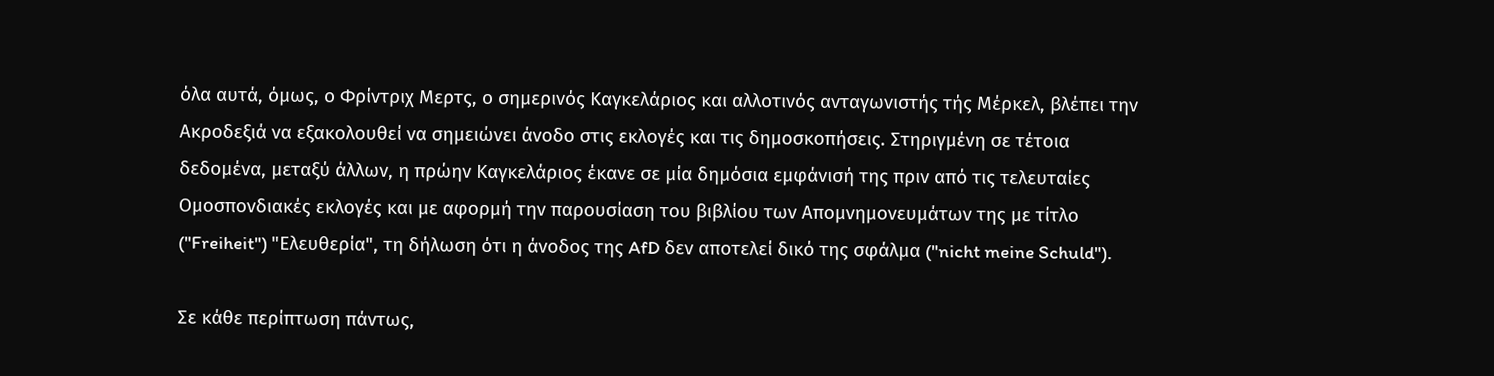όλα αυτά, όμως, ο Φρίντριχ Μερτς, ο σημερινός Καγκελάριος και αλλοτινός ανταγωνιστής τής Μέρκελ, βλέπει την Ακροδεξιά να εξακολουθεί να σημειώνει άνοδο στις εκλογές και τις δημοσκοπήσεις. Στηριγμένη σε τέτοια δεδομένα, μεταξύ άλλων, η πρώην Καγκελάριος έκανε σε μία δημόσια εμφάνισή της πριν από τις τελευταίες Ομοσπονδιακές εκλογές και με αφορμή την παρουσίαση του βιβλίου των Απομνημονευμάτων της με τίτλο ("Freiheit") "Ελευθερία", τη δήλωση ότι η άνοδος της AfD δεν αποτελεί δικό της σφάλμα ("nicht meine Schuld").

Σε κάθε περίπτωση πάντως,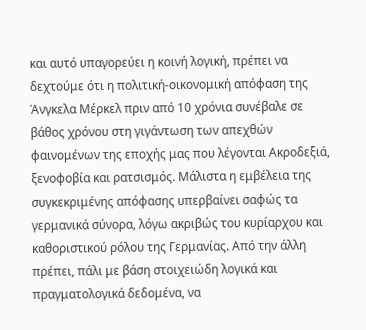και αυτό υπαγορεύει η κοινή λογική, πρέπει να δεχτούμε ότι η πολιτική-οικονομική απόφαση της Άνγκελα Μέρκελ πριν από 10 χρόνια συνέβαλε σε βάθος χρόνου στη γιγάντωση των απεχθών φαινομένων της εποχής μας που λέγονται Ακροδεξιά, ξενοφοβία και ρατσισμός. Μάλιστα η εμβέλεια της συγκεκριμένης απόφασης υπερβαίνει σαφώς τα γερμανικά σύνορα, λόγω ακριβώς του κυρίαρχου και καθοριστικού ρόλου της Γερμανίας. Από την άλλη πρέπει, πάλι με βάση στοιχειώδη λογικά και πραγματολογικά δεδομένα, να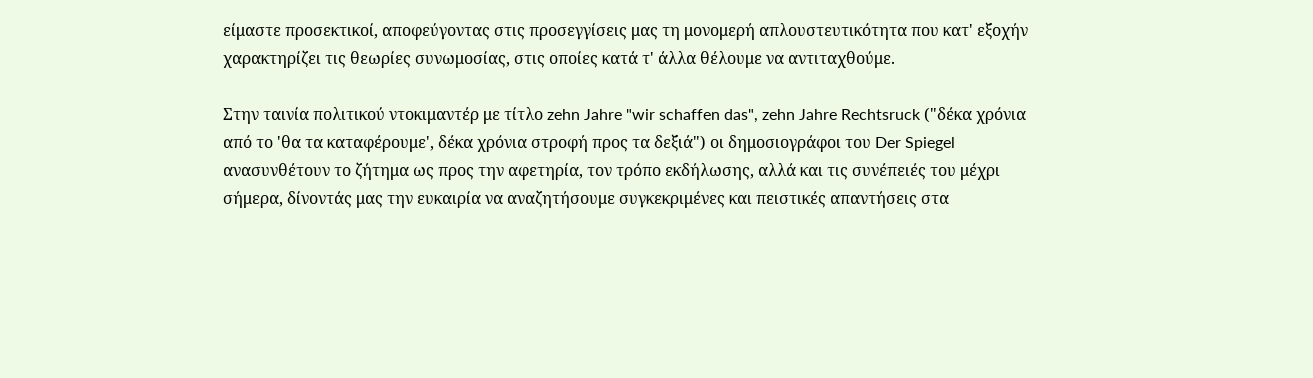είμαστε προσεκτικοί, αποφεύγοντας στις προσεγγίσεις μας τη μονομερή απλουστευτικότητα που κατ' εξοχήν χαρακτηρίζει τις θεωρίες συνωμοσίας, στις οποίες κατά τ' άλλα θέλουμε να αντιταχθούμε.

Στην ταινία πολιτικού ντοκιμαντέρ με τίτλο zehn Jahre "wir schaffen das", zehn Jahre Rechtsruck ("δέκα χρόνια από το 'θα τα καταφέρουμε', δέκα χρόνια στροφή προς τα δεξιά") οι δημοσιογράφοι του Der Spiegel ανασυνθέτουν το ζήτημα ως προς την αφετηρία, τον τρόπο εκδήλωσης, αλλά και τις συνέπειές του μέχρι σήμερα, δίνοντάς μας την ευκαιρία να αναζητήσουμε συγκεκριμένες και πειστικές απαντήσεις στα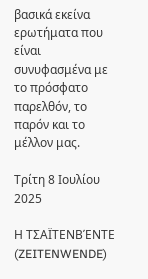βασικά εκείνα ερωτήματα που είναι συνυφασμένα με το πρόσφατο παρελθόν, το παρόν και το μέλλον μας.

Τρίτη 8 Ιουλίου 2025

Η ΤΣΑΪΤΕΝΒΈΝΤΕ (ZEITENWENDE)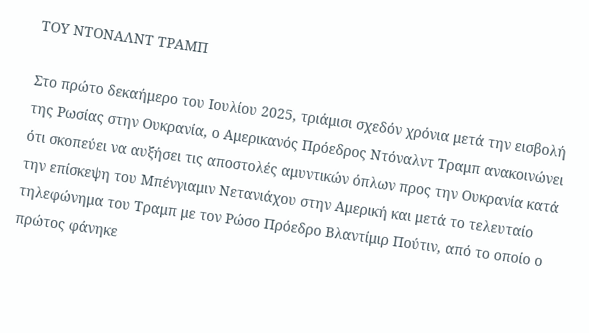ΤΟΥ ΝΤΟΝΑΛΝΤ ΤΡΑΜΠ

Στο πρώτο δεκαήμερο του Ιουλίου 2025, τριάμισι σχεδόν χρόνια μετά την εισβολή της Ρωσίας στην Ουκρανία, ο Αμερικανός Πρόεδρος Ντόναλντ Τραμπ ανακοινώνει ότι σκοπεύει να αυξήσει τις αποστολές αμυντικών όπλων προς την Ουκρανία κατά την επίσκεψη του Μπένγιαμιν Νετανιάχου στην Αμερική και μετά το τελευταίο τηλεφώνημα του Τραμπ με τον Ρώσο Πρόεδρο Βλαντίμιρ Πούτιν, από το οποίο ο πρώτος φάνηκε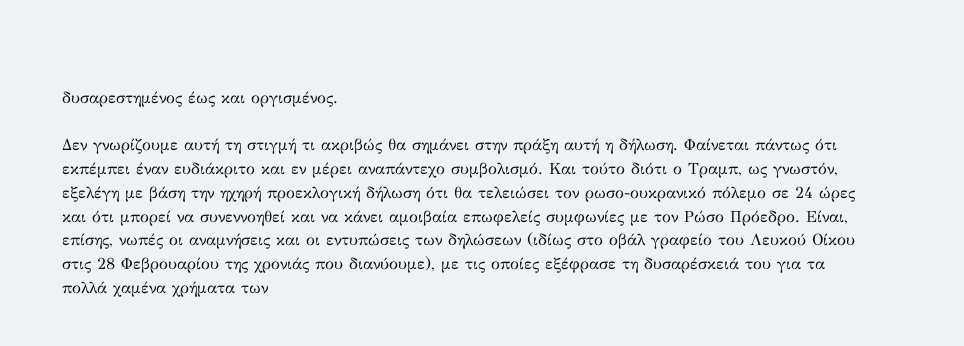δυσαρεστημένος έως και οργισμένος.

Δεν γνωρίζουμε αυτή τη στιγμή τι ακριβώς θα σημάνει στην πράξη αυτή η δήλωση. Φαίνεται πάντως ότι εκπέμπει έναν ευδιάκριτο και εν μέρει αναπάντεχο συμβολισμό. Και τούτο διότι ο Τραμπ, ως γνωστόν, εξελέγη με βάση την ηχηρή προεκλογική δήλωση ότι θα τελειώσει τον ρωσο-ουκρανικό πόλεμο σε 24 ώρες και ότι μπορεί να συνεννοηθεί και να κάνει αμοιβαία επωφελείς συμφωνίες με τον Ρώσο Πρόεδρο. Είναι, επίσης, νωπές οι αναμνήσεις και οι εντυπώσεις των δηλώσεων (ιδίως στο οβάλ γραφείο του Λευκού Οίκου στις 28 Φεβρουαρίου της χρονιάς που διανύουμε), με τις οποίες εξέφρασε τη δυσαρέσκειά του για τα πολλά χαμένα χρήματα των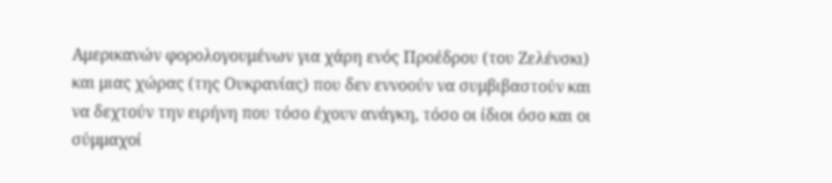Αμερικανών φορολογουμένων για χάρη ενός Προέδρου (του Ζελένσκι) και μιας χώρας (της Ουκρανίας) που δεν εννοούν να συμβιβαστούν και να δεχτούν την ειρήνη που τόσο έχουν ανάγκη, τόσο οι ίδιοι όσο και οι σύμμαχοί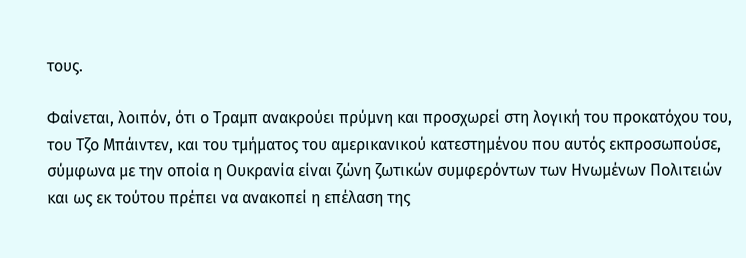τους.

Φαίνεται, λοιπόν, ότι ο Τραμπ ανακρούει πρύμνη και προσχωρεί στη λογική του προκατόχου του, του Τζο Μπάιντεν, και του τμήματος του αμερικανικού κατεστημένου που αυτός εκπροσωπούσε, σύμφωνα με την οποία η Ουκρανία είναι ζώνη ζωτικών συμφερόντων των Ηνωμένων Πολιτειών και ως εκ τούτου πρέπει να ανακοπεί η επέλαση της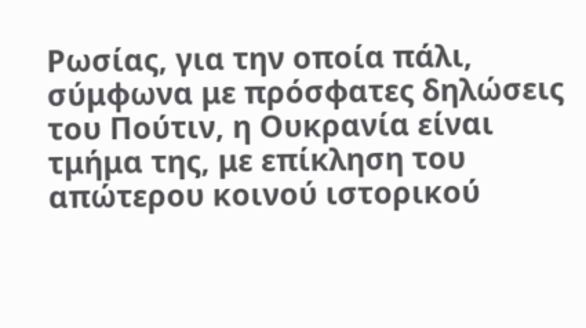Ρωσίας, για την οποία πάλι, σύμφωνα με πρόσφατες δηλώσεις του Πούτιν, η Ουκρανία είναι τμήμα της, με επίκληση του απώτερου κοινού ιστορικού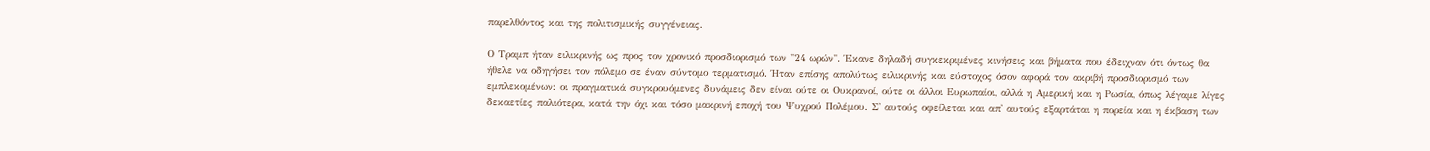παρελθόντος και της πολιτισμικής συγγένειας.

Ο Τραμπ ήταν ειλικρινής ως προς τον χρονικό προσδιορισμό των "24 ωρών". Έκανε δηλαδή συγκεκριμένες κινήσεις και βήματα που έδειχναν ότι όντως θα ήθελε να οδηγήσει τον πόλεμο σε έναν σύντομο τερματισμό. Ήταν επίσης απολύτως ειλικρινής και εύστοχος όσον αφορά τον ακριβή προσδιορισμό των εμπλεκομένων: οι πραγματικά συγκρουόμενες δυνάμεις δεν είναι ούτε οι Ουκρανοί, ούτε οι άλλοι Ευρωπαίοι, αλλά η Αμερική και η Ρωσία, όπως λέγαμε λίγες δεκαετίες παλιότερα, κατά την όχι και τόσο μακρινή εποχή του Ψυχρού Πολέμου. Σ' αυτούς οφείλεται και απ' αυτούς εξαρτάται η πορεία και η έκβαση των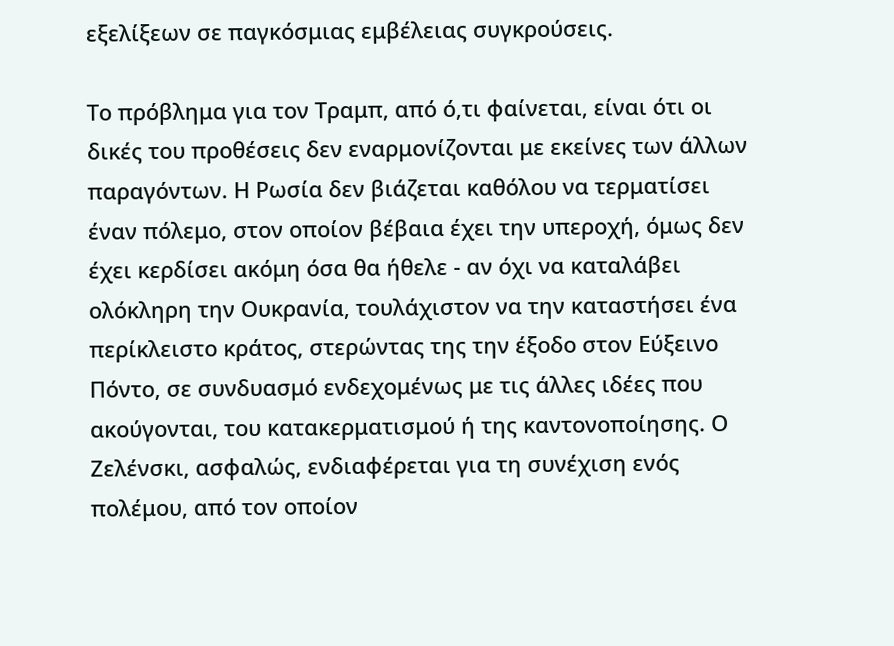εξελίξεων σε παγκόσμιας εμβέλειας συγκρούσεις.

Το πρόβλημα για τον Τραμπ, από ό,τι φαίνεται, είναι ότι οι δικές του προθέσεις δεν εναρμονίζονται με εκείνες των άλλων παραγόντων. Η Ρωσία δεν βιάζεται καθόλου να τερματίσει έναν πόλεμο, στον οποίον βέβαια έχει την υπεροχή, όμως δεν έχει κερδίσει ακόμη όσα θα ήθελε - αν όχι να καταλάβει ολόκληρη την Ουκρανία, τουλάχιστον να την καταστήσει ένα περίκλειστο κράτος, στερώντας της την έξοδο στον Εύξεινο Πόντο, σε συνδυασμό ενδεχομένως με τις άλλες ιδέες που ακούγονται, του κατακερματισμού ή της καντονοποίησης. Ο Ζελένσκι, ασφαλώς, ενδιαφέρεται για τη συνέχιση ενός πολέμου, από τον οποίον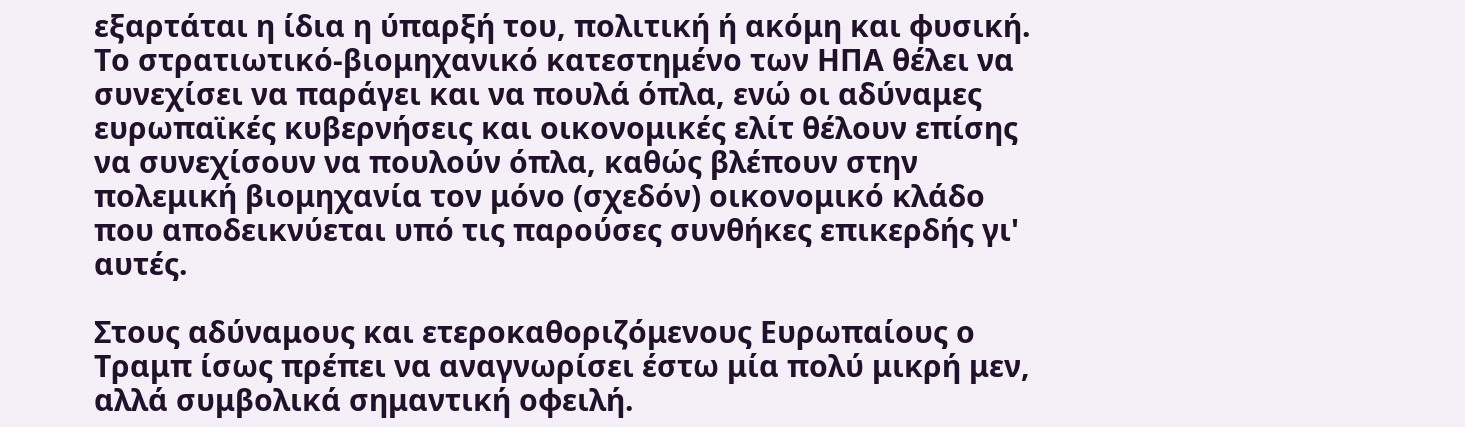εξαρτάται η ίδια η ύπαρξή του, πολιτική ή ακόμη και φυσική. Το στρατιωτικό-βιομηχανικό κατεστημένο των ΗΠΑ θέλει να συνεχίσει να παράγει και να πουλά όπλα, ενώ οι αδύναμες ευρωπαϊκές κυβερνήσεις και οικονομικές ελίτ θέλουν επίσης να συνεχίσουν να πουλούν όπλα, καθώς βλέπουν στην πολεμική βιομηχανία τον μόνο (σχεδόν) οικονομικό κλάδο που αποδεικνύεται υπό τις παρούσες συνθήκες επικερδής γι' αυτές.

Στους αδύναμους και ετεροκαθοριζόμενους Ευρωπαίους ο Τραμπ ίσως πρέπει να αναγνωρίσει έστω μία πολύ μικρή μεν, αλλά συμβολικά σημαντική οφειλή.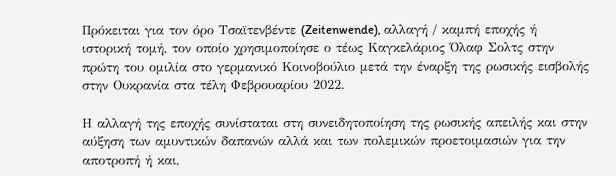Πρόκειται για τον όρο Τσαϊτενβέντε (Zeitenwende), αλλαγή / καμπή εποχής ή ιστορική τομή, τον οποίο χρησιμοποίησε ο τέως Καγκελάριος Όλαφ Σολτς στην πρώτη του ομιλία στο γερμανικό Κοινοβούλιο μετά την έναρξη της ρωσικής εισβολής στην Ουκρανία στα τέλη Φεβρουαρίου 2022.

Η αλλαγή της εποχής συνίσταται στη συνειδητοποίηση της ρωσικής απειλής και στην αύξηση των αμυντικών δαπανών αλλά και των πολεμικών προετοιμασιών για την αποτροπή ή και,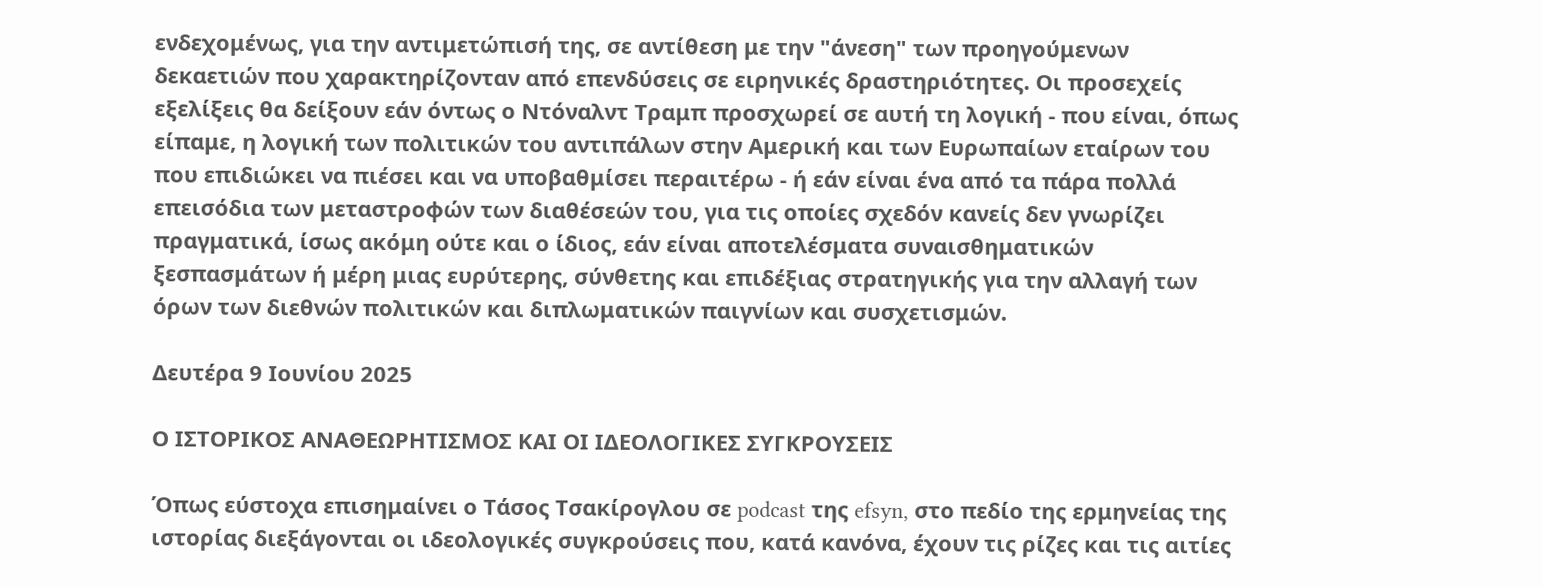ενδεχομένως, για την αντιμετώπισή της, σε αντίθεση με την "άνεση" των προηγούμενων δεκαετιών που χαρακτηρίζονταν από επενδύσεις σε ειρηνικές δραστηριότητες. Οι προσεχείς εξελίξεις θα δείξουν εάν όντως ο Ντόναλντ Τραμπ προσχωρεί σε αυτή τη λογική - που είναι, όπως είπαμε, η λογική των πολιτικών του αντιπάλων στην Αμερική και των Ευρωπαίων εταίρων του που επιδιώκει να πιέσει και να υποβαθμίσει περαιτέρω - ή εάν είναι ένα από τα πάρα πολλά επεισόδια των μεταστροφών των διαθέσεών του, για τις οποίες σχεδόν κανείς δεν γνωρίζει πραγματικά, ίσως ακόμη ούτε και ο ίδιος, εάν είναι αποτελέσματα συναισθηματικών ξεσπασμάτων ή μέρη μιας ευρύτερης, σύνθετης και επιδέξιας στρατηγικής για την αλλαγή των όρων των διεθνών πολιτικών και διπλωματικών παιγνίων και συσχετισμών.

Δευτέρα 9 Ιουνίου 2025

Ο ΙΣΤΟΡΙΚΟΣ ΑΝΑΘΕΩΡΗΤΙΣΜΟΣ ΚΑΙ ΟΙ ΙΔΕΟΛΟΓΙΚΕΣ ΣΥΓΚΡΟΥΣΕΙΣ

Όπως εύστοχα επισημαίνει ο Τάσος Τσακίρογλου σε podcast της efsyn, στο πεδίο της ερμηνείας της ιστορίας διεξάγονται οι ιδεολογικές συγκρούσεις που, κατά κανόνα, έχουν τις ρίζες και τις αιτίες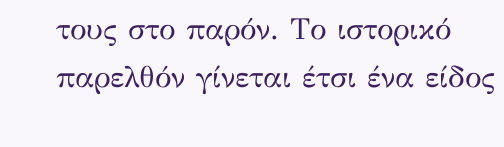τους στο παρόν. Το ιστορικό παρελθόν γίνεται έτσι ένα είδος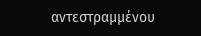αντεστραμμένου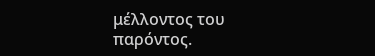μέλλοντος του παρόντος.